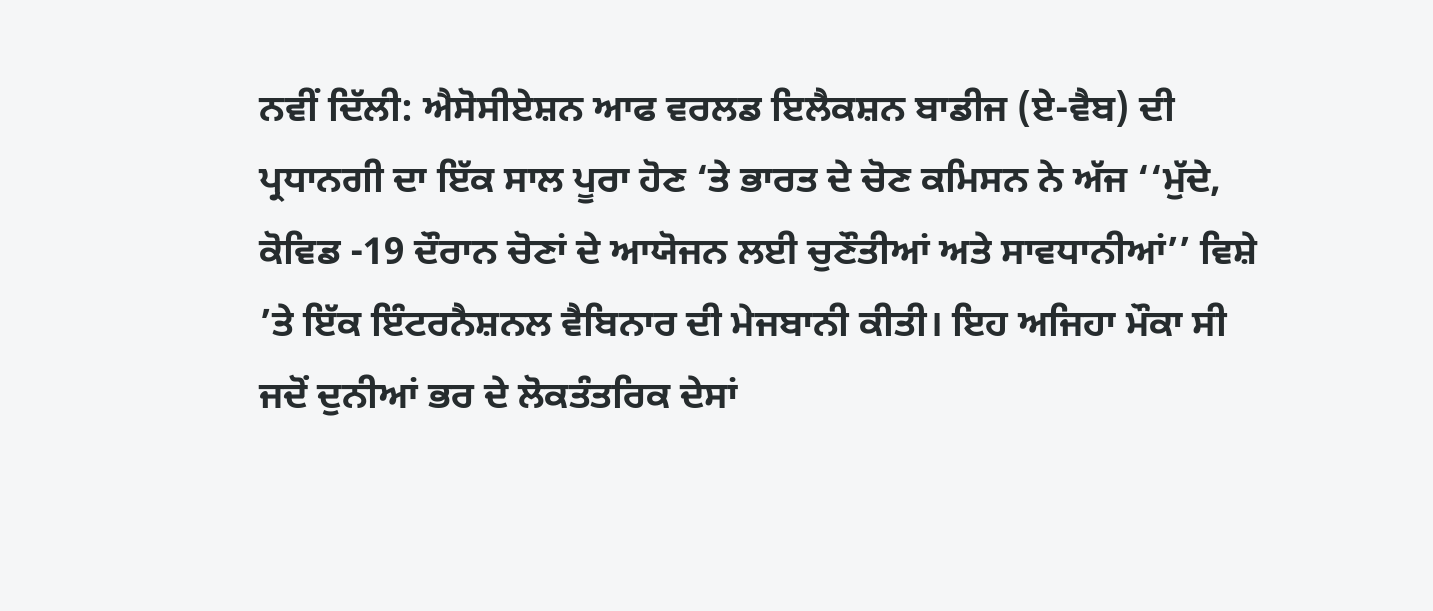ਨਵੀਂ ਦਿੱਲੀ: ਐਸੋਸੀਏਸ਼ਨ ਆਫ ਵਰਲਡ ਇਲੈਕਸ਼ਨ ਬਾਡੀਜ (ਏ-ਵੈਬ) ਦੀ ਪ੍ਰਧਾਨਗੀ ਦਾ ਇੱਕ ਸਾਲ ਪੂਰਾ ਹੋਣ ‘ਤੇ ਭਾਰਤ ਦੇ ਚੋਣ ਕਮਿਸਨ ਨੇ ਅੱਜ ‘‘ਮੁੱਦੇ, ਕੋਵਿਡ -19 ਦੌਰਾਨ ਚੋਣਾਂ ਦੇ ਆਯੋਜਨ ਲਈ ਚੁਣੌਤੀਆਂ ਅਤੇ ਸਾਵਧਾਨੀਆਂ’’ ਵਿਸ਼ੇ ’ਤੇ ਇੱਕ ਇੰਟਰਨੈਸ਼ਨਲ ਵੈਬਿਨਾਰ ਦੀ ਮੇਜਬਾਨੀ ਕੀਤੀ। ਇਹ ਅਜਿਹਾ ਮੌਕਾ ਸੀ ਜਦੋਂ ਦੁਨੀਆਂ ਭਰ ਦੇ ਲੋਕਤੰਤਰਿਕ ਦੇਸਾਂ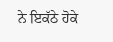ਨੇ ਇਕੱਠੇ ਹੋਕੇ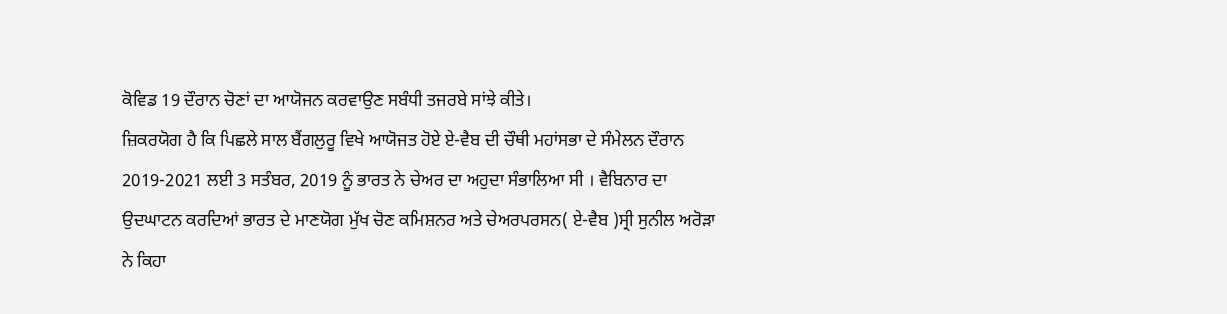ਕੋਵਿਡ 19 ਦੌਰਾਨ ਚੋਣਾਂ ਦਾ ਆਯੋਜਨ ਕਰਵਾਉਣ ਸਬੰਧੀ ਤਜਰਬੇ ਸਾਂਝੇ ਕੀਤੇ।
ਜ਼ਿਕਰਯੋਗ ਹੈ ਕਿ ਪਿਛਲੇ ਸਾਲ ਬੈਂਗਲੁਰੂ ਵਿਖੇ ਆਯੋਜਤ ਹੋਏ ਏ-ਵੈਬ ਦੀ ਚੌਥੀ ਮਹਾਂਸਭਾ ਦੇ ਸੰਮੇਲਨ ਦੌਰਾਨ 2019-2021 ਲਈ 3 ਸਤੰਬਰ, 2019 ਨੂੰ ਭਾਰਤ ਨੇ ਚੇਅਰ ਦਾ ਅਹੁਦਾ ਸੰਭਾਲਿਆ ਸੀ । ਵੈਬਿਨਾਰ ਦਾ ਉਦਘਾਟਨ ਕਰਦਿਆਂ ਭਾਰਤ ਦੇ ਮਾਣਯੋਗ ਮੁੱਖ ਚੋਣ ਕਮਿਸ਼ਨਰ ਅਤੇ ਚੇਅਰਪਰਸਨ( ਏ-ਵੈਬ )ਸ੍ਰੀ ਸੁਨੀਲ ਅਰੋੜਾ ਨੇ ਕਿਹਾ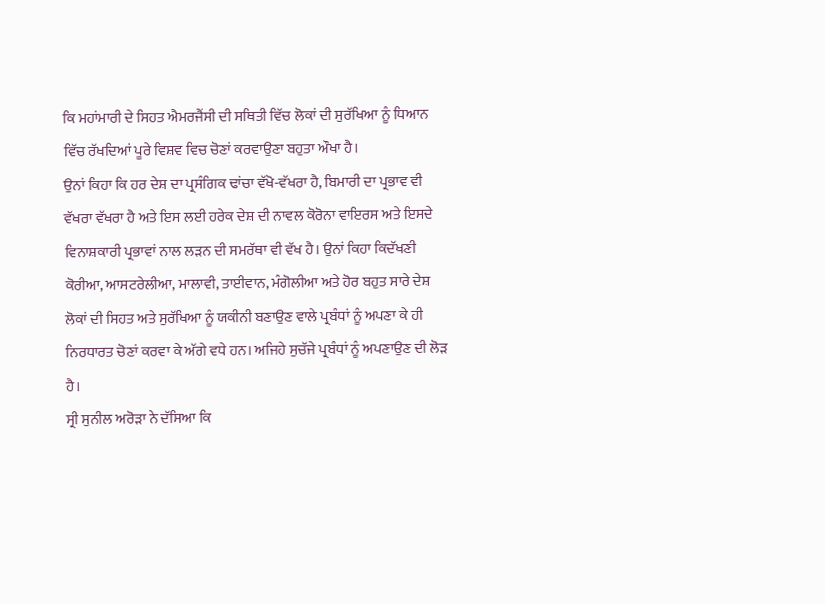ਕਿ ਮਹਾਂਮਾਰੀ ਦੇ ਸਿਹਤ ਐਮਰਜੈਂਸੀ ਦੀ ਸਥਿਤੀ ਵਿੱਚ ਲੋਕਾਂ ਦੀ ਸੁਰੱਖਿਆ ਨੂੰ ਧਿਆਨ ਵਿੱਚ ਰੱਖਦਿਆਂ ਪੂਰੇ ਵਿਸ਼ਵ ਵਿਚ ਚੋਣਾਂ ਕਰਵਾਉਣਾ ਬਹੁਤਾ ਔਖਾ ਹੈ।
ਉਨਾਂ ਕਿਹਾ ਕਿ ਹਰ ਦੇਸ਼ ਦਾ ਪ੍ਰਸੰਗਿਕ ਢਾਂਚਾ ਵੱਖੋ-ਵੱਖਰਾ ਹੈ, ਬਿਮਾਰੀ ਦਾ ਪ੍ਰਭਾਵ ਵੀ ਵੱਖਰਾ ਵੱਖਰਾ ਹੈ ਅਤੇ ਇਸ ਲਈ ਹਰੇਕ ਦੇਸ਼ ਦੀ ਨਾਵਲ ਕੋਰੋਨਾ ਵਾਇਰਸ ਅਤੇ ਇਸਦੇ ਵਿਨਾਸ਼ਕਾਰੀ ਪ੍ਰਭਾਵਾਂ ਨਾਲ ਲੜਨ ਦੀ ਸਮਰੱਥਾ ਵੀ ਵੱਖ ਹੈ। ਉਨਾਂ ਕਿਹਾ ਕਿਦੱਖਣੀ ਕੋਰੀਆ, ਆਸਟਰੇਲੀਆ, ਮਾਲਾਵੀ, ਤਾਈਵਾਨ, ਮੰਗੋਲੀਆ ਅਤੇ ਹੋਰ ਬਹੁਤ ਸਾਰੇ ਦੇਸ਼ ਲੋਕਾਂ ਦੀ ਸਿਹਤ ਅਤੇ ਸੁਰੱਖਿਆ ਨੂੰ ਯਕੀਨੀ ਬਣਾਉਣ ਵਾਲੇ ਪ੍ਰਬੰਧਾਂ ਨੂੰ ਅਪਣਾ ਕੇ ਹੀ ਨਿਰਧਾਰਤ ਚੋਣਾਂ ਕਰਵਾ ਕੇ ਅੱਗੇ ਵਧੇ ਹਨ। ਅਜਿਹੇ ਸੁਚੱਜੇ ਪ੍ਰਬੰਧਾਂ ਨੂੰ ਅਪਣਾਉਣ ਦੀ ਲੋੜ ਹੈ।
ਸ੍ਰੀ ਸੁਨੀਲ ਅਰੋੜਾ ਨੇ ਦੱਸਿਆ ਕਿ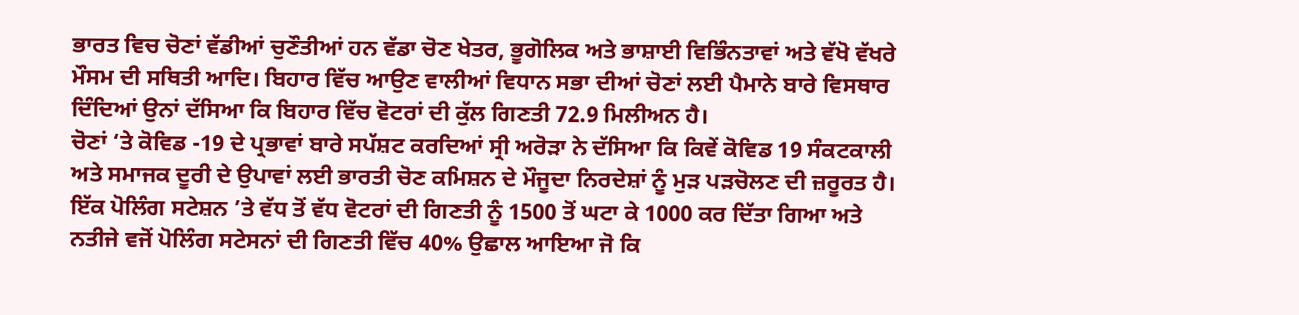ਭਾਰਤ ਵਿਚ ਚੋਣਾਂ ਵੱਡੀਆਂ ਚੁਣੌਤੀਆਂ ਹਨ ਵੱਡਾ ਚੋਣ ਖੇਤਰ, ਭੂਗੋਲਿਕ ਅਤੇ ਭਾਸ਼ਾਈ ਵਿਭਿੰਨਤਾਵਾਂ ਅਤੇ ਵੱਖੋ ਵੱਖਰੇ ਮੌਸਮ ਦੀ ਸਥਿਤੀ ਆਦਿ। ਬਿਹਾਰ ਵਿੱਚ ਆਉਣ ਵਾਲੀਆਂ ਵਿਧਾਨ ਸਭਾ ਦੀਆਂ ਚੋਣਾਂ ਲਈ ਪੈਮਾਨੇ ਬਾਰੇ ਵਿਸਥਾਰ ਦਿੰਦਿਆਂ ਉਨਾਂ ਦੱਸਿਆ ਕਿ ਬਿਹਾਰ ਵਿੱਚ ਵੋਟਰਾਂ ਦੀ ਕੁੱਲ ਗਿਣਤੀ 72.9 ਮਿਲੀਅਨ ਹੈ।
ਚੋਣਾਂ ‘ਤੇ ਕੋਵਿਡ -19 ਦੇ ਪ੍ਰਭਾਵਾਂ ਬਾਰੇ ਸਪੱਸ਼ਟ ਕਰਦਿਆਂ ਸ੍ਰੀ ਅਰੋੜਾ ਨੇ ਦੱਸਿਆ ਕਿ ਕਿਵੇਂ ਕੋਵਿਡ 19 ਸੰਕਟਕਾਲੀ ਅਤੇ ਸਮਾਜਕ ਦੂਰੀ ਦੇ ਉਪਾਵਾਂ ਲਈ ਭਾਰਤੀ ਚੋਣ ਕਮਿਸ਼ਨ ਦੇ ਮੌਜੂਦਾ ਨਿਰਦੇਸ਼ਾਂ ਨੂੰ ਮੁੜ ਪੜਚੋਲਣ ਦੀ ਜ਼ਰੂਰਤ ਹੈ। ਇੱਕ ਪੋਲਿੰਗ ਸਟੇਸ਼ਨ ’ਤੇ ਵੱਧ ਤੋਂ ਵੱਧ ਵੋਟਰਾਂ ਦੀ ਗਿਣਤੀ ਨੂੰ 1500 ਤੋਂ ਘਟਾ ਕੇ 1000 ਕਰ ਦਿੱਤਾ ਗਿਆ ਅਤੇ ਨਤੀਜੇ ਵਜੋਂ ਪੋਲਿੰਗ ਸਟੇਸਨਾਂ ਦੀ ਗਿਣਤੀ ਵਿੱਚ 40% ਉਛਾਲ ਆਇਆ ਜੋ ਕਿ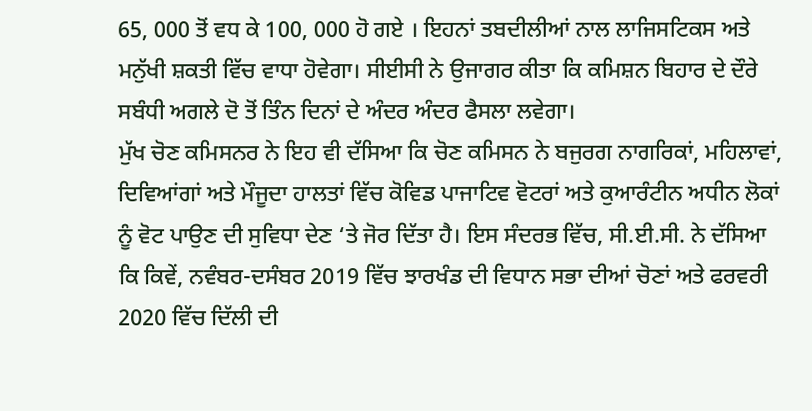65, 000 ਤੋਂ ਵਧ ਕੇ 100, 000 ਹੋ ਗਏ । ਇਹਨਾਂ ਤਬਦੀਲੀਆਂ ਨਾਲ ਲਾਜਿਸਟਿਕਸ ਅਤੇ ਮਨੁੱਖੀ ਸ਼ਕਤੀ ਵਿੱਚ ਵਾਧਾ ਹੋਵੇਗਾ। ਸੀਈਸੀ ਨੇ ਉਜਾਗਰ ਕੀਤਾ ਕਿ ਕਮਿਸ਼ਨ ਬਿਹਾਰ ਦੇ ਦੌਰੇ ਸਬੰਧੀ ਅਗਲੇ ਦੋ ਤੋਂ ਤਿੰਨ ਦਿਨਾਂ ਦੇ ਅੰਦਰ ਅੰਦਰ ਫੈਸਲਾ ਲਵੇਗਾ।
ਮੁੱਖ ਚੋਣ ਕਮਿਸਨਰ ਨੇ ਇਹ ਵੀ ਦੱਸਿਆ ਕਿ ਚੋਣ ਕਮਿਸਨ ਨੇ ਬਜੁਰਗ ਨਾਗਰਿਕਾਂ, ਮਹਿਲਾਵਾਂ, ਦਿਵਿਆਂਗਾਂ ਅਤੇ ਮੌਜੂਦਾ ਹਾਲਤਾਂ ਵਿੱਚ ਕੋਵਿਡ ਪਾਜਾਟਿਵ ਵੋਟਰਾਂ ਅਤੇ ਕੁਆਰੰਟੀਨ ਅਧੀਨ ਲੋਕਾਂ ਨੂੰ ਵੋਟ ਪਾਉਣ ਦੀ ਸੁਵਿਧਾ ਦੇਣ ‘ਤੇ ਜੋਰ ਦਿੱਤਾ ਹੈ। ਇਸ ਸੰਦਰਭ ਵਿੱਚ, ਸੀ.ਈ.ਸੀ. ਨੇ ਦੱਸਿਆ ਕਿ ਕਿਵੇਂ, ਨਵੰਬਰ-ਦਸੰਬਰ 2019 ਵਿੱਚ ਝਾਰਖੰਡ ਦੀ ਵਿਧਾਨ ਸਭਾ ਦੀਆਂ ਚੋਣਾਂ ਅਤੇ ਫਰਵਰੀ 2020 ਵਿੱਚ ਦਿੱਲੀ ਦੀ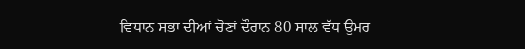ਵਿਧਾਨ ਸਭਾ ਦੀਆਂ ਚੋਣਾਂ ਦੌਰਾਨ 80 ਸਾਲ ਵੱਧ ਉਮਰ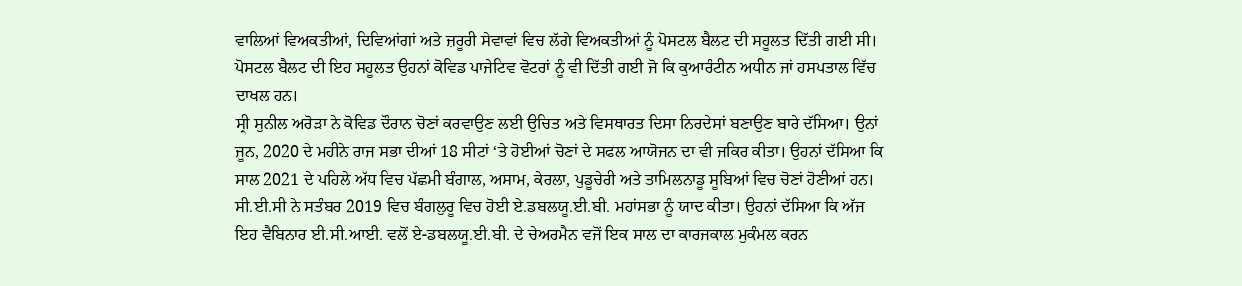ਵਾਲਿਆਂ ਵਿਅਕਤੀਆਂ, ਦਿਵਿਆਂਗਾਂ ਅਤੇ ਜ਼ਰੂਰੀ ਸੇਵਾਵਾਂ ਵਿਚ ਲੱਗੇ ਵਿਅਕਤੀਆਂ ਨੂੰ ਪੋਸਟਲ ਬੈਲਟ ਦੀ ਸਹੂਲਤ ਦਿੱਤੀ ਗਈ ਸੀ। ਪੋਸਟਲ ਬੈਲਟ ਦੀ ਇਹ ਸਹੂਲਤ ਉਹਨਾਂ ਕੋਵਿਡ ਪਾਜੇਟਿਵ ਵੋਟਰਾਂ ਨੂੰ ਵੀ ਦਿੱਤੀ ਗਈ ਜੋ ਕਿ ਕੁਆਰੰਟੀਨ ਅਧੀਨ ਜਾਂ ਹਸਪਤਾਲ ਵਿੱਚ ਦਾਖਲ ਹਨ।
ਸ੍ਰੀ ਸੁਨੀਲ ਅਰੋੜਾ ਨੇ ਕੋਵਿਡ ਦੌਰਾਨ ਚੋਣਾਂ ਕਰਵਾਉਣ ਲਈ ਉਚਿਤ ਅਤੇ ਵਿਸਥਾਰਤ ਦਿਸਾ ਨਿਰਦੇਸਾਂ ਬਣਾਉਣ ਬਾਰੇ ਦੱਸਿਆ। ਉਨਾਂ ਜੂਨ, 2020 ਦੇ ਮਹੀਨੇ ਰਾਜ ਸਭਾ ਦੀਆਂ 18 ਸੀਟਾਂ ‘ਤੇ ਹੋਈਆਂ ਚੋਣਾਂ ਦੇ ਸਫਲ ਆਯੋਜਨ ਦਾ ਵੀ ਜਕਿਰ ਕੀਤਾ। ਉਹਨਾਂ ਦੱਸਿਆ ਕਿ ਸਾਲ 2021 ਦੇ ਪਹਿਲੇ ਅੱਧ ਵਿਚ ਪੱਛਮੀ ਬੰਗਾਲ, ਅਸਾਮ, ਕੇਰਲਾ, ਪੁਡੂਚੇਰੀ ਅਤੇ ਤਾਮਿਲਨਾਡੂ ਸੂਬਿਆਂ ਵਿਚ ਚੋਣਾਂ ਹੋਣੀਆਂ ਹਨ। ਸੀ.ਈ.ਸੀ ਨੇ ਸਤੰਬਰ 2019 ਵਿਚ ਬੰਗਲੁਰੂ ਵਿਚ ਹੋਈ ਏ.ਡਬਲਯੂ.ਈ.ਬੀ. ਮਹਾਂਸਭਾ ਨੂੰ ਯਾਦ ਕੀਤਾ। ਉਹਨਾਂ ਦੱਸਿਆ ਕਿ ਅੱਜ ਇਹ ਵੈਬਿਨਾਰ ਈ.ਸੀ.ਆਈ. ਵਲੋਂ ਏ-ਡਬਲਯੂ.ਈ.ਬੀ. ਦੇ ਚੇਅਰਮੈਨ ਵਜੋਂ ਇਕ ਸਾਲ ਦਾ ਕਾਰਜਕਾਲ ਮੁਕੰਮਲ ਕਰਨ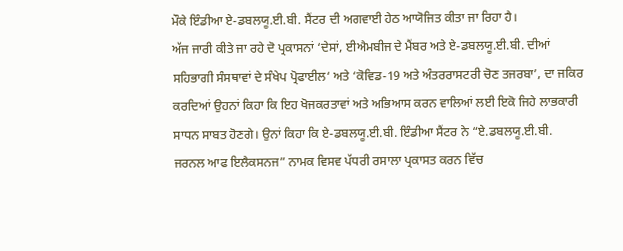ਮੌਕੇ ਇੰਡੀਆ ਏ-ਡਬਲਯੂ.ਈ.ਬੀ. ਸੈਂਟਰ ਦੀ ਅਗਵਾਈ ਹੇਠ ਆਯੋਜਿਤ ਕੀਤਾ ਜਾ ਰਿਹਾ ਹੈ।
ਅੱਜ ਜਾਰੀ ਕੀਤੇ ਜਾ ਰਹੇ ਦੋ ਪ੍ਰਕਾਸਨਾਂ ‘ਦੇਸਾਂ, ਈਐਮਬੀਜ ਦੇ ਮੈਂਬਰ ਅਤੇ ਏ-ਡਬਲਯੂ.ਈ.ਬੀ. ਦੀਆਂ ਸਹਿਭਾਗੀ ਸੰਸਥਾਵਾਂ ਦੇ ਸੰਖੇਪ ਪ੍ਰੋਫਾਈਲ‘ ਅਤੇ ‘ਕੋਵਿਡ-19 ਅਤੇ ਅੰਤਰਰਾਸਟਰੀ ਚੋਣ ਤਜਰਬਾ’, ਦਾ ਜਕਿਰ ਕਰਦਿਆਂ ਉਹਨਾਂ ਕਿਹਾ ਕਿ ਇਹ ਖੋਜਕਰਤਾਵਾਂ ਅਤੇ ਅਭਿਆਸ ਕਰਨ ਵਾਲਿਆਂ ਲਈ ਇਕੋ ਜਿਹੇ ਲਾਭਕਾਰੀ ਸਾਧਨ ਸਾਬਤ ਹੋਣਗੇ। ਉਨਾਂ ਕਿਹਾ ਕਿ ਏ-ਡਬਲਯੂ.ਈ.ਬੀ. ਇੰਡੀਆ ਸੈਂਟਰ ਨੇ “ਏ.ਡਬਲਯੂ.ਈ.ਬੀ. ਜਰਨਲ ਆਫ ਇਲੈਕਸਨਜ” ਨਾਮਕ ਵਿਸਵ ਪੱਧਰੀ ਰਸਾਲਾ ਪ੍ਰਕਾਸਤ ਕਰਨ ਵਿੱਚ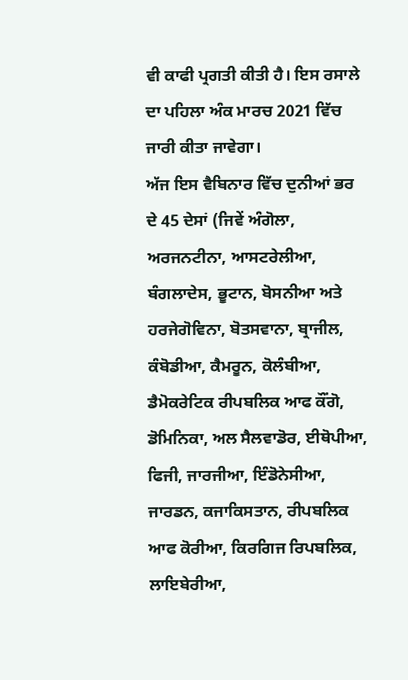ਵੀ ਕਾਫੀ ਪ੍ਰਗਤੀ ਕੀਤੀ ਹੈ। ਇਸ ਰਸਾਲੇ ਦਾ ਪਹਿਲਾ ਅੰਕ ਮਾਰਚ 2021 ਵਿੱਚ ਜਾਰੀ ਕੀਤਾ ਜਾਵੇਗਾ।
ਅੱਜ ਇਸ ਵੈਬਿਨਾਰ ਵਿੱਚ ਦੁਨੀਆਂ ਭਰ ਦੇ 45 ਦੇਸਾਂ (ਜਿਵੇਂ ਅੰਗੋਲਾ, ਅਰਜਨਟੀਨਾ, ਆਸਟਰੇਲੀਆ, ਬੰਗਲਾਦੇਸ, ਭੂਟਾਨ, ਬੋਸਨੀਆ ਅਤੇ ਹਰਜੇਗੋਵਿਨਾ, ਬੋਤਸਵਾਨਾ, ਬ੍ਰਾਜੀਲ, ਕੰਬੋਡੀਆ, ਕੈਮਰੂਨ, ਕੋਲੰਬੀਆ, ਡੈਮੋਕਰੇਟਿਕ ਰੀਪਬਲਿਕ ਆਫ ਕੌਂਗੋ, ਡੋਮਿਨਿਕਾ, ਅਲ ਸੈਲਵਾਡੋਰ, ਈਥੋਪੀਆ, ਫਿਜੀ, ਜਾਰਜੀਆ, ਇੰਡੋਨੇਸੀਆ, ਜਾਰਡਨ, ਕਜਾਕਿਸਤਾਨ, ਰੀਪਬਲਿਕ ਆਫ ਕੋਰੀਆ, ਕਿਰਗਿਜ ਰਿਪਬਲਿਕ, ਲਾਇਬੇਰੀਆ,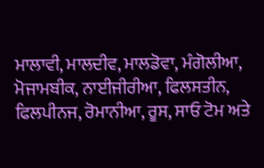ਮਾਲਾਵੀ, ਮਾਲਦੀਵ, ਮਾਲਡੋਵਾ, ਮੰਗੋਲੀਆ, ਮੋਜਾਮਬੀਕ, ਨਾਈਜੀਰੀਆ, ਫਿਲਸਤੀਨ, ਫਿਲਪੀਨਜ, ਰੋਮਾਨੀਆ, ਰੂਸ, ਸਾਓ ਟੋਮ ਅਤੇ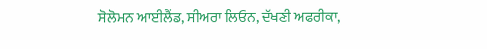ਸੋਲੋਮਨ ਆਈਲੈਂਡ, ਸੀਅਰਾ ਲਿਓਨ, ਦੱਖਣੀ ਅਫਰੀਕਾ,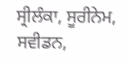ਸ੍ਰੀਲੰਕਾ, ਸੂਰੀਨੇਮ, ਸਵੀਡਨ,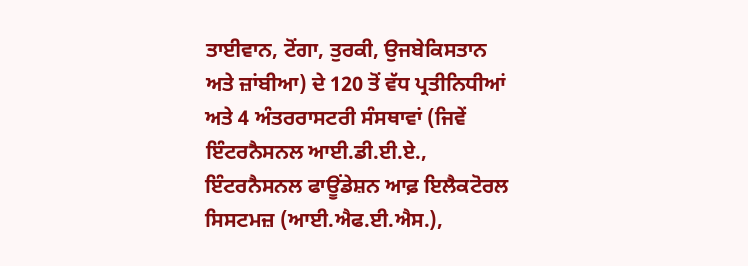ਤਾਈਵਾਨ, ਟੋਂਗਾ, ਤੁਰਕੀ, ਉਜਬੇਕਿਸਤਾਨ ਅਤੇ ਜ਼ਾਂਬੀਆ) ਦੇ 120 ਤੋਂ ਵੱਧ ਪ੍ਰਤੀਨਿਧੀਆਂ ਅਤੇ 4 ਅੰਤਰਰਾਸਟਰੀ ਸੰਸਥਾਵਾਂ (ਜਿਵੇਂ ਇੰਟਰਨੈਸਨਲ ਆਈ.ਡੀ.ਈ.ਏ., ਇੰਟਰਨੈਸਨਲ ਫਾਊਂਡੇਸ਼ਨ ਆਫ਼ ਇਲੈਕਟੋਰਲ ਸਿਸਟਮਜ਼ (ਆਈ.ਐਫ.ਈ.ਐਸ.),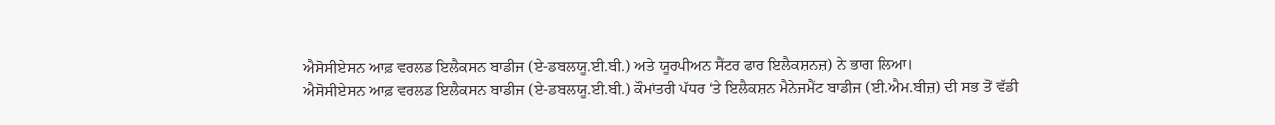ਐਸੋਸੀਏਸਨ ਆਫ਼ ਵਰਲਡ ਇਲੈਕਸਨ ਬਾਡੀਜ (ਏ-ਡਬਲਯੂ.ਈ.ਬੀ.) ਅਤੇ ਯੂਰਪੀਅਨ ਸੈਂਟਰ ਫਾਰ ਇਲੈਕਸ਼ਨਜ਼) ਨੇ ਭਾਗ ਲਿਆ।
ਐਸੋਸੀਏਸਨ ਆਫ਼ ਵਰਲਡ ਇਲੈਕਸਨ ਬਾਡੀਜ (ਏ-ਡਬਲਯੂ.ਈ.ਬੀ.) ਕੌਮਾਂਤਰੀ ਪੱਧਰ ‘ਤੇ ਇਲੈਕਸ਼ਨ ਮੈਨੇਜਮੈਂਟ ਬਾਡੀਜ (ਈ.ਐਮ.ਬੀਜ਼) ਦੀ ਸਭ ਤੋਂ ਵੱਡੀ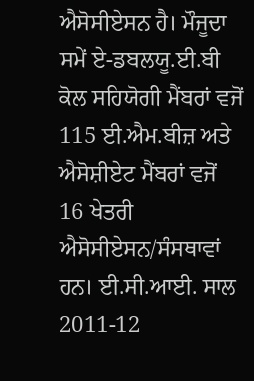ਐਸੋਸੀਏਸਨ ਹੈ। ਮੌਜੂਦਾ ਸਮੇਂ ਏ-ਡਬਲਯੂ.ਈ.ਬੀ ਕੋਲ ਸਹਿਯੋਗੀ ਮੈਂਬਰਾਂ ਵਜੋਂ 115 ਈ.ਐਮ.ਬੀਜ਼ ਅਤੇ ਐਸੋਸ਼ੀਏਟ ਮੈਂਬਰਾਂ ਵਜੋਂ 16 ਖੇਤਰੀ ਐਸੋਸੀਏਸਨ/ਸੰਸਥਾਵਾਂ ਹਨ। ਈ.ਸੀ.ਆਈ. ਸਾਲ 2011-12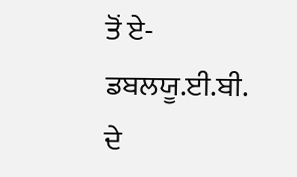ਤੋਂ ਏ-ਡਬਲਯੂ.ਈ.ਬੀ. ਦੇ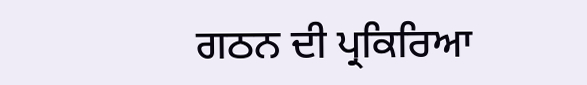ਗਠਨ ਦੀ ਪ੍ਰਕਿਰਿਆ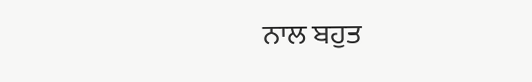ਨਾਲ ਬਹੁਤ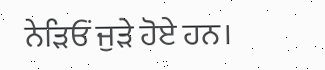ਨੇੜਿਓਂ ਜੁੜੇ ਹੋਏ ਹਨ।